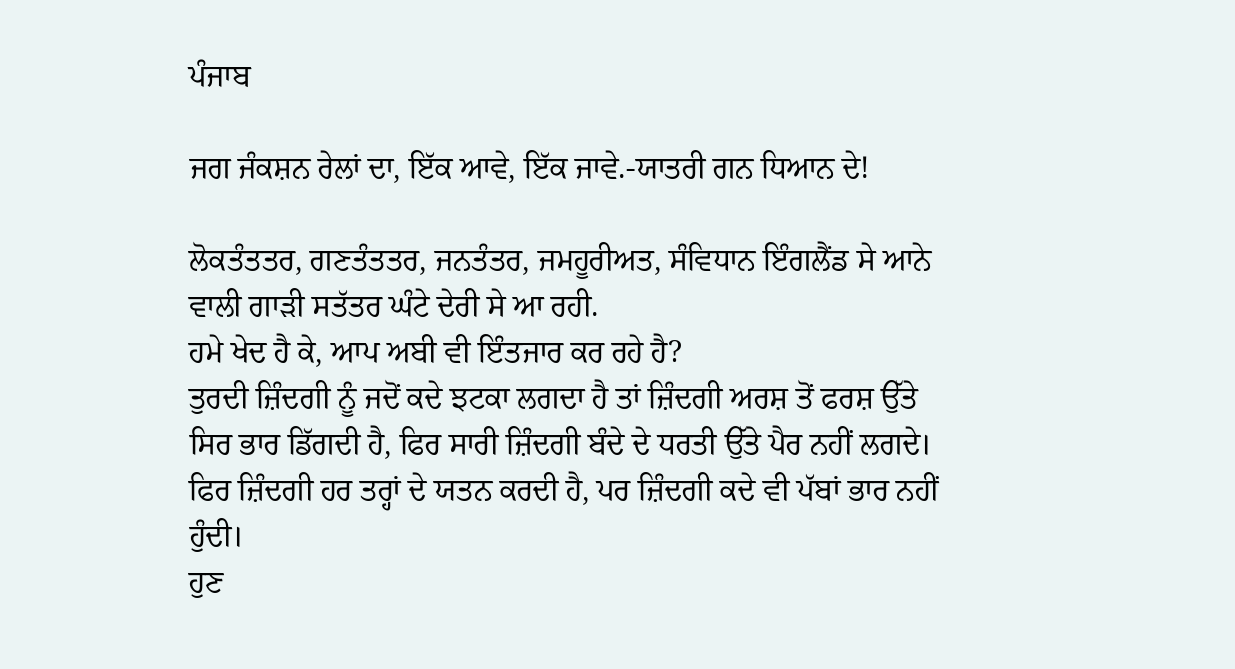ਪੰਜਾਬ

ਜਗ ਜੰਕਸ਼ਨ ਰੇਲਾਂ ਦਾ, ਇੱਕ ਆਵੇ, ਇੱਕ ਜਾਵੇ.-ਯਾਤਰੀ ਗਨ ਧਿਆਨ ਦੇ!

ਲੋਕਤੰਤਤਰ, ਗਣਤੰਤਤਰ, ਜਨਤੰਤਰ, ਜਮਹੂਰੀਅਤ, ਸੰਵਿਧਾਨ ਇੰਗਲੈਂਡ ਸੇ ਆਨੇ ਵਾਲੀ ਗਾੜੀ ਸਤੱਤਰ ਘੰਟੇ ਦੇਰੀ ਸੇ ਆ ਰਹੀ.
ਹਮੇ ਖੇਦ ਹੈ ਕੇ, ਆਪ ਅਬੀ ਵੀ ਇੰਤਜਾਰ ਕਰ ਰਹੇ ਹੈ?
ਤੁਰਦੀ ਜ਼ਿੰਦਗੀ ਨੂੰ ਜਦੋਂ ਕਦੇ ਝਟਕਾ ਲਗਦਾ ਹੈ ਤਾਂ ਜ਼ਿੰਦਗੀ ਅਰਸ਼ ਤੋਂ ਫਰਸ਼ ਉੱਤੇ ਸਿਰ ਭਾਰ ਡਿੱਗਦੀ ਹੈ, ਫਿਰ ਸਾਰੀ ਜ਼ਿੰਦਗੀ ਬੰਦੇ ਦੇ ਧਰਤੀ ਉੱਤੇ ਪੈਰ ਨਹੀਂ ਲਗਦੇ। ਫਿਰ ਜ਼ਿੰਦਗੀ ਹਰ ਤਰ੍ਹਾਂ ਦੇ ਯਤਨ ਕਰਦੀ ਹੈ, ਪਰ ਜ਼ਿੰਦਗੀ ਕਦੇ ਵੀ ਪੱਬਾਂ ਭਾਰ ਨਹੀਂ ਹੁੰਦੀ।
ਹੁਣ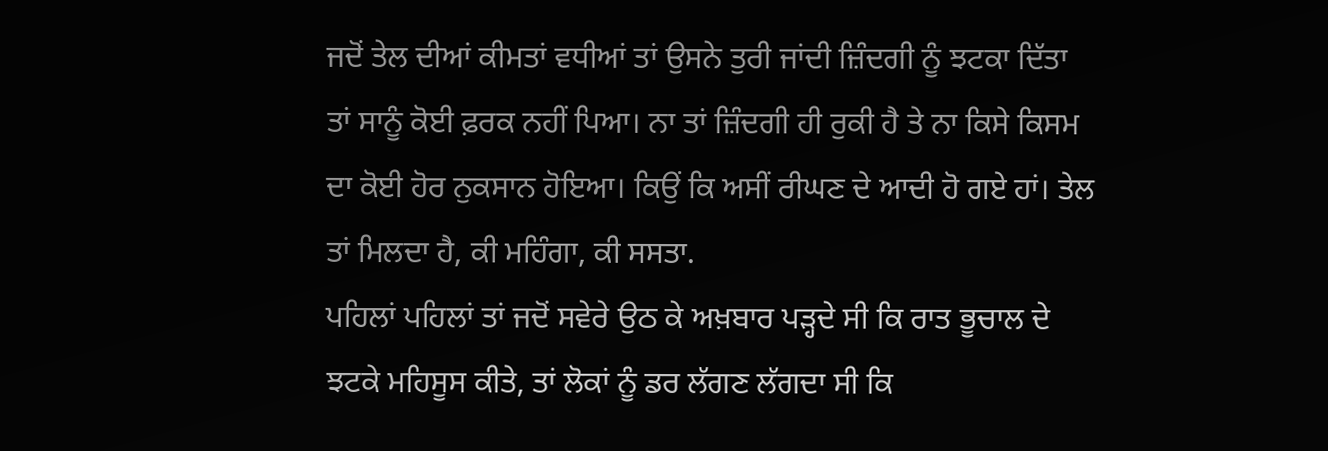ਜਦੋਂ ਤੇਲ ਦੀਆਂ ਕੀਮਤਾਂ ਵਧੀਆਂ ਤਾਂ ਉਸਨੇ ਤੁਰੀ ਜਾਂਦੀ ਜ਼ਿੰਦਗੀ ਨੂੰ ਝਟਕਾ ਦਿੱਤਾ ਤਾਂ ਸਾਨੂੰ ਕੋਈ ਫ਼ਰਕ ਨਹੀਂ ਪਿਆ। ਨਾ ਤਾਂ ਜ਼ਿੰਦਗੀ ਹੀ ਰੁਕੀ ਹੈ ਤੇ ਨਾ ਕਿਸੇ ਕਿਸਮ ਦਾ ਕੋਈ ਹੋਰ ਨੁਕਸਾਨ ਹੋਇਆ। ਕਿਉਂ ਕਿ ਅਸੀਂ ਰੀਘਣ ਦੇ ਆਦੀ ਹੋ ਗਏ ਹਾਂ। ਤੇਲ ਤਾਂ ਮਿਲਦਾ ਹੈ, ਕੀ ਮਹਿੰਗਾ, ਕੀ ਸਸਤਾ.
ਪਹਿਲਾਂ ਪਹਿਲਾਂ ਤਾਂ ਜਦੋਂ ਸਵੇਰੇ ਉਠ ਕੇ ਅਖ਼ਬਾਰ ਪੜ੍ਹਦੇ ਸੀ ਕਿ ਰਾਤ ਭੂਚਾਲ ਦੇ ਝਟਕੇ ਮਹਿਸੂਸ ਕੀਤੇ, ਤਾਂ ਲੋਕਾਂ ਨੂੰ ਡਰ ਲੱਗਣ ਲੱਗਦਾ ਸੀ ਕਿ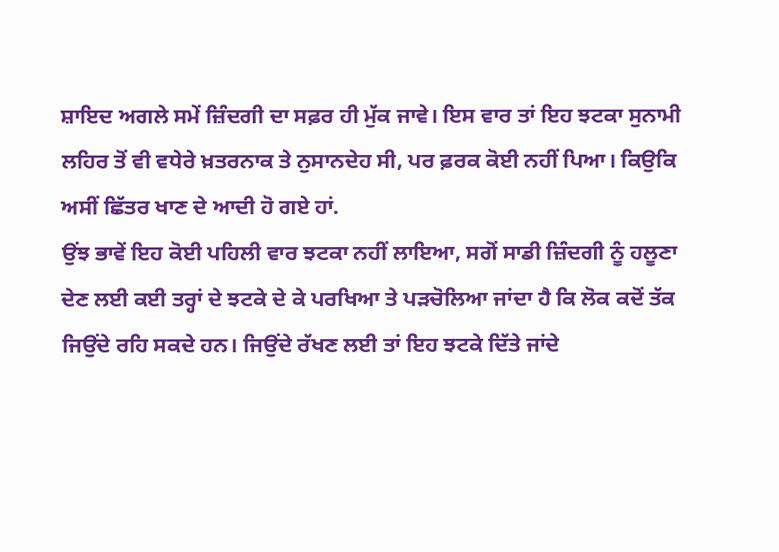ਸ਼ਾਇਦ ਅਗਲੇ ਸਮੇਂ ਜ਼ਿੰਦਗੀ ਦਾ ਸਫ਼ਰ ਹੀ ਮੁੱਕ ਜਾਵੇ। ਇਸ ਵਾਰ ਤਾਂ ਇਹ ਝਟਕਾ ਸੁਨਾਮੀ ਲਹਿਰ ਤੋਂ ਵੀ ਵਧੇਰੇ ਖ਼ਤਰਨਾਕ ਤੇ ਨੁਸਾਨਦੇਹ ਸੀ, ਪਰ ਫ਼ਰਕ ਕੋਈ ਨਹੀਂ ਪਿਆ। ਕਿਉਕਿ ਅਸੀਂ ਛਿੱਤਰ ਖਾਣ ਦੇ ਆਦੀ ਹੋ ਗਏ ਹਾਂ.
ਉਂਝ ਭਾਵੇਂ ਇਹ ਕੋਈ ਪਹਿਲੀ ਵਾਰ ਝਟਕਾ ਨਹੀਂ ਲਾਇਆ, ਸਗੋਂ ਸਾਡੀ ਜ਼ਿੰਦਗੀ ਨੂੰ ਹਲੂਣਾ ਦੇਣ ਲਈ ਕਈ ਤਰ੍ਹਾਂ ਦੇ ਝਟਕੇ ਦੇ ਕੇ ਪਰਖਿਆ ਤੇ ਪੜਚੋਲਿਆ ਜਾਂਦਾ ਹੈ ਕਿ ਲੋਕ ਕਦੋਂ ਤੱਕ ਜਿਉਂਦੇ ਰਹਿ ਸਕਦੇ ਹਨ। ਜਿਉਂਦੇ ਰੱਖਣ ਲਈ ਤਾਂ ਇਹ ਝਟਕੇ ਦਿੱਤੇ ਜਾਂਦੇ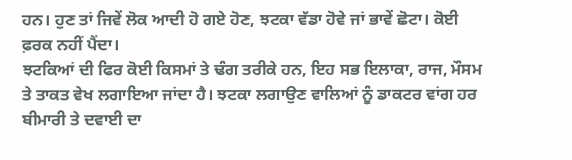ਹਨ। ਹੁਣ ਤਾਂ ਜਿਵੇਂ ਲੋਕ ਆਦੀ ਹੋ ਗਏ ਹੋਣ, ਝਟਕਾ ਵੱਡਾ ਹੋਵੇ ਜਾਂ ਭਾਵੇਂ ਛੋਟਾ। ਕੋਈ ਫ਼ਰਕ ਨਹੀਂ ਪੈਂਦਾ।
ਝਟਕਿਆਂ ਦੀ ਫਿਰ ਕੋਈ ਕਿਸਮਾਂ ਤੇ ਢੰਗ ਤਰੀਕੇ ਹਨ, ਇਹ ਸਭ ਇਲਾਕਾ, ਰਾਜ, ਮੌਸਮ ਤੇ ਤਾਕਤ ਵੇਖ ਲਗਾਇਆ ਜਾਂਦਾ ਹੈ। ਝਟਕਾ ਲਗਾਉਣ ਵਾਲਿਆਂ ਨੂੰ ਡਾਕਟਰ ਵਾਂਗ ਹਰ ਬੀਮਾਰੀ ਤੇ ਦਵਾਈ ਦਾ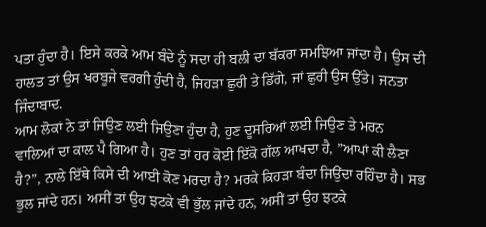ਪਤਾ ਹੁੰਦਾ ਹੈ। ਇਸੇ ਕਰਕੇ ਆਮ ਬੰਦੇ ਨੂੰ ਸਦਾ ਹੀ ਬਲੀ ਦਾ ਬੱਕਰਾ ਸਮਝਿਆ ਜਾਂਦਾ ਹੈ। ਉਸ ਦੀ ਹਾਲਤ ਤਾਂ ਉਸ ਖਰਬੂਜੇ ਵਰਗੀ ਹੁੰਦੀ ਹੈ, ਜਿਹੜਾ ਛੁਰੀ ਤੇ ਡਿੱਗੇ, ਜਾਂ ਛੁਰੀ ਉਸ ਉੱਤੇ। ਜਨਤਾ ਜਿੰਦਾਬਾਦ.
ਆਮ ਲੋਕਾਂ ਨੇ ਤਾਂ ਜਿਉਣ ਲਈ ਜਿਉਣਾ ਹੁੰਦਾ ਹੈ, ਹੁਣ ਦੂਸਰਿਆਂ ਲਈ ਜਿਉਣ ਤੇ ਮਰਨ ਵਾਲਿਆਂ ਦਾ ਕਾਲ ਪੈ ਗਿਆ ਹੈ। ਹੁਣ ਤਾਂ ਹਰ ਕੋਈ ਇੱਕੋ ਗੱਲ ਆਖਦਾ ਹੈ, ”ਆਪਾਂ ਕੀ ਲੈਣਾ ਹੈ?”, ਨਾਲੇ ਇੱਥੇ ਕਿਸੇ ਦੀ ਆਈ ਕੋਣ ਮਰਦਾ ਹੈ? ਮਰਕੇ ਕਿਹੜਾ ਬੰਦਾ ਜਿਉਂਦਾ ਰਹਿੰਦਾ ਹੈ। ਸਭ ਭੁਲ ਜਾਂਦੇ ਹਨ। ਅਸੀਂ ਤਾਂ ਉਹ ਝਟਕੇ ਵੀ ਭੁੱਲ ਜਾਂਦੇ ਹਨ, ਅਸੀਂ ਤਾਂ ਉਹ ਝਟਕੇ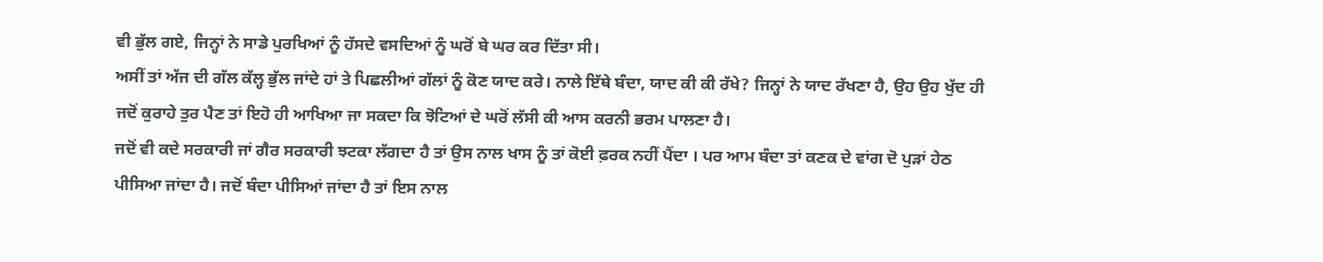ਵੀ ਭੁੱਲ ਗਏ, ਜਿਨ੍ਹਾਂ ਨੇ ਸਾਡੇ ਪੁਰਖਿਆਂ ਨੂੰ ਹੱਸਦੇ ਵਸਦਿਆਂ ਨੂੰ ਘਰੋਂ ਬੇ ਘਰ ਕਰ ਦਿੱਤਾ ਸੀ।
ਅਸੀਂ ਤਾਂ ਅੱਜ ਦੀ ਗੱਲ ਕੱਲ੍ਹ ਭੁੱਲ ਜਾਂਦੇ ਹਾਂ ਤੇ ਪਿਛਲੀਆਂ ਗੱਲਾਂ ਨੂੰ ਕੋਣ ਯਾਦ ਕਰੇ। ਨਾਲੇ ਇੱਥੇ ਬੰਦਾ, ਯਾਦ ਕੀ ਕੀ ਰੱਖੇ? ਜਿਨ੍ਹਾਂ ਨੇ ਯਾਦ ਰੱਖਣਾ ਹੈ, ਉਹ ਉਹ ਖੁੱਦ ਹੀ ਜਦੋਂ ਕੁਰਾਹੇ ਤੁਰ ਪੈਣ ਤਾਂ ਇਹੋ ਹੀ ਆਖਿਆ ਜਾ ਸਕਦਾ ਕਿ ਝੋਟਿਆਂ ਦੇ ਘਰੋਂ ਲੱਸੀ ਕੀ ਆਸ ਕਰਨੀ ਭਰਮ ਪਾਲਣਾ ਹੈ।
ਜਦੋਂ ਵੀ ਕਦੇ ਸਰਕਾਰੀ ਜਾਂ ਗੈਰ ਸਰਕਾਰੀ ਝਟਕਾ ਲੱਗਦਾ ਹੈ ਤਾਂ ਉਸ ਨਾਲ ਖਾਸ ਨੂੰ ਤਾਂ ਕੋਈ ਫ਼ਰਕ ਨਹੀਂ ਪੈਂਦਾ । ਪਰ ਆਮ ਬੰਦਾ ਤਾਂ ਕਣਕ ਦੇ ਵਾਂਗ ਦੋ ਪੁੜਾਂ ਹੇਠ ਪੀਸਿਆ ਜਾਂਦਾ ਹੈ। ਜਦੋਂ ਬੰਦਾ ਪੀਸਿਆਂ ਜਾਂਦਾ ਹੈ ਤਾਂ ਇਸ ਨਾਲ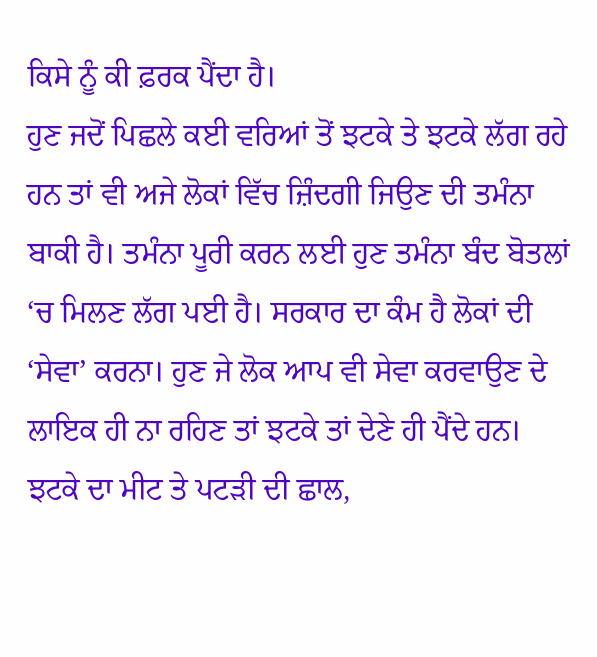ਕਿਸੇ ਨੂੰ ਕੀ ਫ਼ਰਕ ਪੈਂਦਾ ਹੈ।
ਹੁਣ ਜਦੋਂ ਪਿਛਲੇ ਕਈ ਵਰਿਆਂ ਤੋਂ ਝਟਕੇ ਤੇ ਝਟਕੇ ਲੱਗ ਰਹੇ ਹਨ ਤਾਂ ਵੀ ਅਜੇ ਲੋਕਾਂ ਵਿੱਚ ਜ਼ਿੰਦਗੀ ਜਿਉਣ ਦੀ ਤਮੰਨਾ ਬਾਕੀ ਹੈ। ਤਮੰਨਾ ਪੂਰੀ ਕਰਨ ਲਈ ਹੁਣ ਤਮੰਨਾ ਬੰਦ ਬੋਤਲਾਂ ‘ਚ ਮਿਲਣ ਲੱਗ ਪਈ ਹੈ। ਸਰਕਾਰ ਦਾ ਕੰਮ ਹੈ ਲੋਕਾਂ ਦੀ ‘ਸੇਵਾ’ ਕਰਨਾ। ਹੁਣ ਜੇ ਲੋਕ ਆਪ ਵੀ ਸੇਵਾ ਕਰਵਾਉਣ ਦੇ ਲਾਇਕ ਹੀ ਨਾ ਰਹਿਣ ਤਾਂ ਝਟਕੇ ਤਾਂ ਦੇਣੇ ਹੀ ਪੈਂਦੇ ਹਨ।
ਝਟਕੇ ਦਾ ਮੀਟ ਤੇ ਪਟੜੀ ਦੀ ਛਾਲ,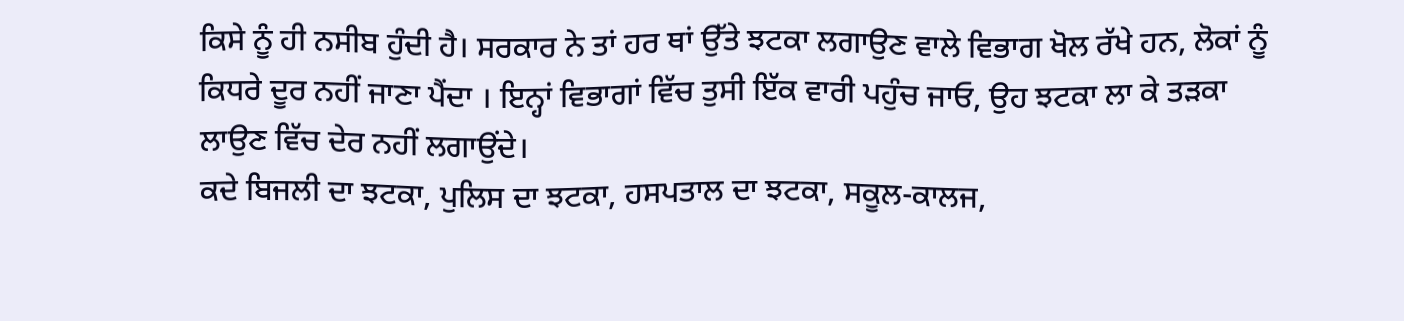ਕਿਸੇ ਨੂੰ ਹੀ ਨਸੀਬ ਹੁੰਦੀ ਹੈ। ਸਰਕਾਰ ਨੇ ਤਾਂ ਹਰ ਥਾਂ ਉੱਤੇ ਝਟਕਾ ਲਗਾਉਣ ਵਾਲੇ ਵਿਭਾਗ ਖੋਲ ਰੱਖੇ ਹਨ, ਲੋਕਾਂ ਨੂੰ ਕਿਧਰੇ ਦੂਰ ਨਹੀਂ ਜਾਣਾ ਪੈਂਦਾ । ਇਨ੍ਹਾਂ ਵਿਭਾਗਾਂ ਵਿੱਚ ਤੁਸੀ ਇੱਕ ਵਾਰੀ ਪਹੁੰਚ ਜਾਓ, ਉਹ ਝਟਕਾ ਲਾ ਕੇ ਤੜਕਾ ਲਾਉਣ ਵਿੱਚ ਦੇਰ ਨਹੀਂ ਲਗਾਉਂਦੇ।
ਕਦੇ ਬਿਜਲੀ ਦਾ ਝਟਕਾ, ਪੁਲਿਸ ਦਾ ਝਟਕਾ, ਹਸਪਤਾਲ ਦਾ ਝਟਕਾ, ਸਕੂਲ-ਕਾਲਜ,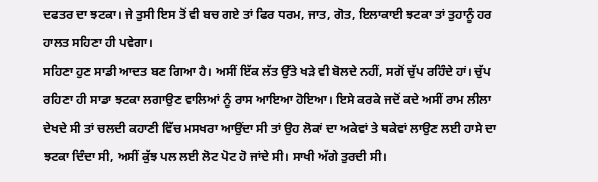ਦਫਤਰ ਦਾ ਝਟਕਾ। ਜੇ ਤੁਸੀ ਇਸ ਤੋਂ ਵੀ ਬਚ ਗਏ ਤਾਂ ਫਿਰ ਧਰਮ, ਜਾਤ, ਗੋਤ, ਇਲਾਕਾਈ ਝਟਕਾ ਤਾਂ ਤੁਹਾਨੂੰ ਹਰ ਹਾਲਤ ਸਹਿਣਾ ਹੀ ਪਵੇਗਾ।
ਸਹਿਣਾ ਹੁਣ ਸਾਡੀ ਆਦਤ ਬਣ ਗਿਆ ਹੈ। ਅਸੀਂ ਇੱਕ ਲੱਤ ਉੱਤੇ ਖੜੇ ਵੀ ਬੋਲਦੇ ਨਹੀਂ, ਸਗੋਂ ਚੁੱਪ ਰਹਿੰਦੇ ਹਾਂ। ਚੁੱਪ ਰਹਿਣਾ ਹੀ ਸਾਡਾ ਝਟਕਾ ਲਗਾਉਣ ਵਾਲਿਆਂ ਨੂੰ ਰਾਸ ਆਇਆ ਹੋਇਆ। ਇਸੇ ਕਰਕੇ ਜਦੋਂ ਕਦੇ ਅਸੀਂ ਰਾਮ ਲੀਲਾ ਦੇਖਦੇ ਸੀ ਤਾਂ ਚਲਦੀ ਕਹਾਣੀ ਵਿੱਚ ਮਸਖਰਾ ਆਉਂਦਾ ਸੀ ਤਾਂ ਉਹ ਲੋਕਾਂ ਦਾ ਅਕੇਵਾਂ ਤੇ ਥਕੇਵਾਂ ਲਾਉਣ ਲਈ ਹਾਸੇ ਦਾ ਝਟਕਾ ਦਿੰਦਾ ਸੀ, ਅਸੀਂ ਕੁੱਝ ਪਲ ਲਈ ਲੋਟ ਪੋਟ ਹੋ ਜਾਂਦੇ ਸੀ। ਸਾਖੀ ਅੱਗੇ ਤੁਰਦੀ ਸੀ।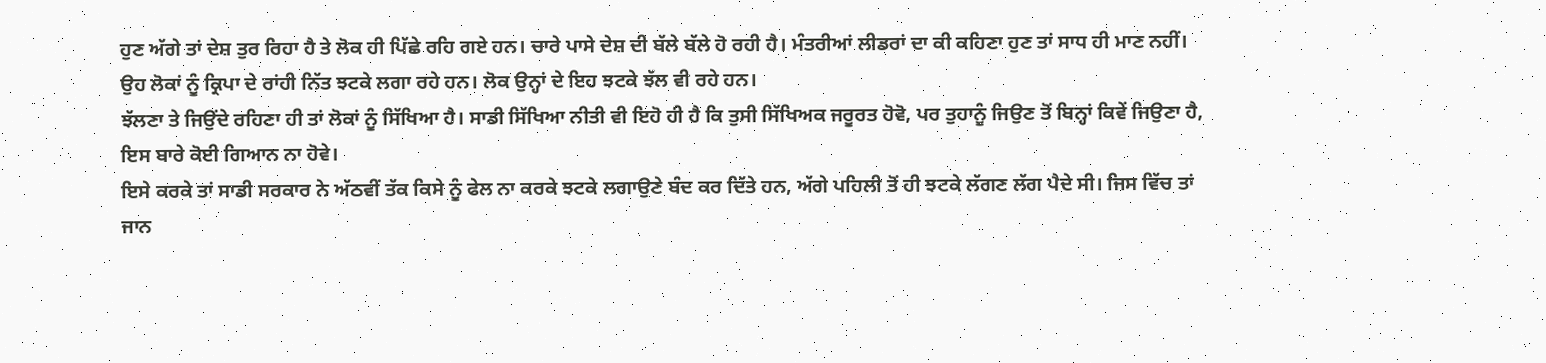ਹੁਣ ਅੱਗੇ ਤਾਂ ਦੇਸ਼ ਤੁਰ ਰਿਹਾ ਹੈ ਤੇ ਲੋਕ ਹੀ ਪਿੱਛੇ ਰਹਿ ਗਏ ਹਨ। ਚਾਰੇ ਪਾਸੇ ਦੇਸ਼ ਦੀ ਬੱਲੇ ਬੱਲੇ ਹੋ ਰਹੀ ਹੈ। ਮੰਤਰੀਆਂ ਲੀਡਰਾਂ ਦਾ ਕੀ ਕਹਿਣਾ ਹੁਣ ਤਾਂ ਸਾਧ ਹੀ ਮਾਣ ਨਹੀਂ। ਉਹ ਲੋਕਾਂ ਨੂੰ ਕ੍ਰਿਪਾ ਦੇ ਰਾਂਹੀ ਨਿੱਤ ਝਟਕੇ ਲਗਾ ਰਹੇ ਹਨ। ਲੋਕ ਉਨ੍ਹਾਂ ਦੇ ਇਹ ਝਟਕੇ ਝੱਲ ਵੀ ਰਹੇ ਹਨ।
ਝੱਲਣਾ ਤੇ ਜਿਉਂਦੇ ਰਹਿਣਾ ਹੀ ਤਾਂ ਲੋਕਾਂ ਨੂੰ ਸਿੱਖਿਆ ਹੈ। ਸਾਡੀ ਸਿੱਖਿਆ ਨੀਤੀ ਵੀ ਇਹੋ ਹੀ ਹੈ ਕਿ ਤੁਸੀ ਸਿੱਖਿਅਕ ਜਰੂਰਤ ਹੋਵੋ, ਪਰ ਤੁਹਾਨੂੰ ਜਿਉਣ ਤੋਂ ਬਿਨ੍ਹਾਂ ਕਿਵੇਂ ਜਿਉਣਾ ਹੈ, ਇਸ ਬਾਰੇ ਕੋਈ ਗਿਆਨ ਨਾ ਹੋਵੇ।
ਇਸੇ ਕਰਕੇ ਤਾਂ ਸਾਡੀ ਸਰਕਾਰ ਨੇ ਅੱਠਵੀਂ ਤੱਕ ਕਿਸੇ ਨੂੰ ਫੇਲ ਨਾ ਕਰਕੇ ਝਟਕੇ ਲਗਾਉਣੇ ਬੰਦ ਕਰ ਦਿੱਤੇ ਹਨ, ਅੱਗੇ ਪਹਿਲੀ ਤੋਂ ਹੀ ਝਟਕੇ ਲੱਗਣ ਲੱਗ ਪੈਦੇ ਸੀ। ਜਿਸ ਵਿੱਚ ਤਾਂ ਜਾਨ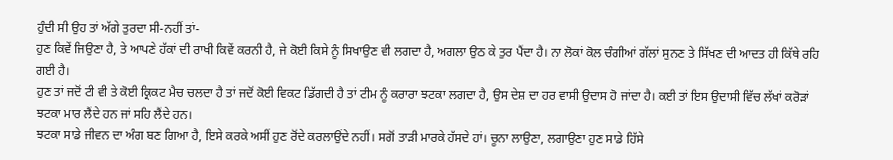ਹੁੰਦੀ ਸੀ ਉਹ ਤਾਂ ਅੱਗੇ ਤੁਰਦਾ ਸੀ-ਨਹੀਂ ਤਾਂ-
ਹੁਣ ਕਿਵੇਂ ਜਿਉਣਾ ਹੈ, ਤੇ ਆਪਣੇ ਹੱਕਾਂ ਦੀ ਰਾਖੀ ਕਿਵੇਂ ਕਰਨੀ ਹੈ, ਜੇ ਕੋਈ ਕਿਸੇ ਨੂੰ ਸਿਖਾਉਣ ਵੀ ਲਗਦਾ ਹੈ, ਅਗਲਾ ਉਠ ਕੇ ਤੁਰ ਪੈਂਦਾ ਹੈ। ਨਾ ਲੋਕਾਂ ਕੋਲ ਚੰਗੀਆਂ ਗੱਲਾਂ ਸੁਨਣ ਤੇ ਸਿੱਖਣ ਦੀ ਆਦਤ ਹੀ ਕਿੱਥੇ ਰਹਿ ਗਈ ਹੈ।
ਹੁਣ ਤਾਂ ਜਦੋਂ ਟੀ ਵੀ ਤੇ ਕੋਈ ਕ੍ਰਿਕਟ ਮੈਚ ਚਲਦਾ ਹੈ ਤਾਂ ਜਦੋਂ ਕੋਈ ਵਿਕਟ ਡਿੱਗਦੀ ਹੈ ਤਾਂ ਟੀਮ ਨੂੰ ਕਰਾਰਾ ਝਟਕਾ ਲਗਦਾ ਹੈ, ਉਸ ਦੇਸ਼ ਦਾ ਹਰ ਵਾਸੀ ਉਦਾਸ ਹੋ ਜਾਂਦਾ ਹੈ। ਕਈ ਤਾਂ ਇਸ ਉਦਾਸੀ ਵਿੱਚ ਲੱਖਾਂ ਕਰੋੜਾਂ ਝਟਕਾ ਮਾਰ ਲੈਂਦੇ ਹਨ ਜਾਂ ਸਹਿ ਲੈਂਦੇ ਹਨ।
ਝਟਕਾ ਸਾਡੇ ਜੀਵਨ ਦਾ ਅੰਗ ਬਣ ਗਿਆ ਹੈ, ਇਸੇ ਕਰਕੇ ਅਸੀਂ ਹੁਣ ਰੋਂਦੇ ਕਰਲਾਉਂਦੇ ਨਹੀਂ। ਸਗੋਂ ਤਾੜੀ ਮਾਰਕੇ ਹੱਸਦੇ ਹਾਂ। ਚੂਨਾ ਲਾਉਣਾ, ਲਗਾਉਣਾ ਹੁਣ ਸਾਡੇ ਹਿੱਸੇ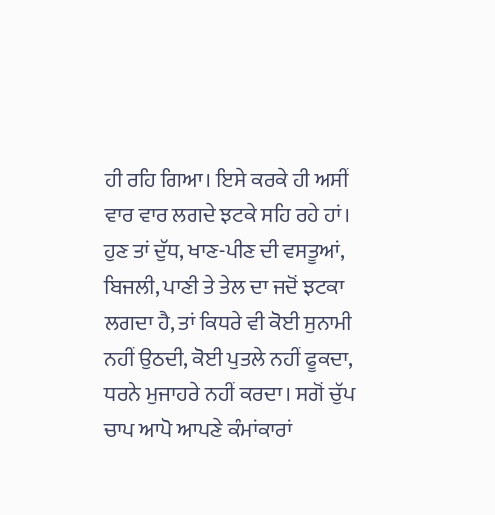ਹੀ ਰਹਿ ਗਿਆ। ਇਸੇ ਕਰਕੇ ਹੀ ਅਸੀਂ ਵਾਰ ਵਾਰ ਲਗਦੇ ਝਟਕੇ ਸਹਿ ਰਹੇ ਹਾਂ।
ਹੁਣ ਤਾਂ ਦੁੱਧ, ਖਾਣ-ਪੀਣ ਦੀ ਵਸਤੂਆਂ, ਬਿਜਲੀ, ਪਾਣੀ ਤੇ ਤੇਲ ਦਾ ਜਦੋਂ ਝਟਕਾ ਲਗਦਾ ਹੈ, ਤਾਂ ਕਿਧਰੇ ਵੀ ਕੋਈ ਸੁਨਾਮੀ ਨਹੀਂ ਉਠਦੀ, ਕੋਈ ਪੁਤਲੇ ਨਹੀਂ ਫੂਕਦਾ, ਧਰਨੇ ਮੁਜਾਹਰੇ ਨਹੀਂ ਕਰਦਾ। ਸਗੋਂ ਚੁੱਪ ਚਾਪ ਆਪੋ ਆਪਣੇ ਕੰਮਾਂਕਾਰਾਂ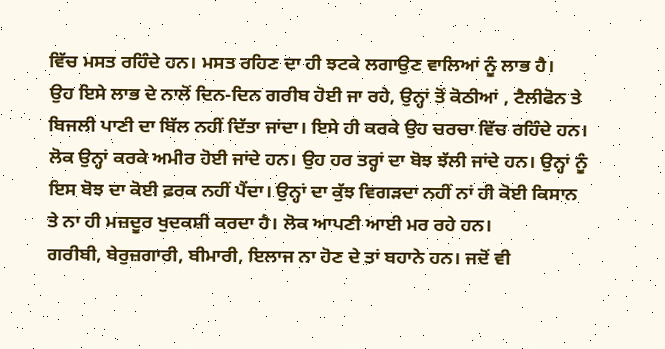ਵਿੱਚ ਮਸਤ ਰਹਿੰਦੇ ਹਨ। ਮਸਤ ਰਹਿਣ ਦਾ ਹੀ ਝਟਕੇ ਲਗਾਉਣ ਵਾਲਿਆਂ ਨੂੰ ਲਾਭ ਹੈ।
ਉਹ ਇਸੇ ਲਾਭ ਦੇ ਨਾਲੋਂ ਦਿਨ-ਦਿਨ ਗਰੀਬ ਹੋਈ ਜਾ ਰਹੇ, ਉਨ੍ਹਾਂ ਤੋਂ ਕੋਠੀਆਂ , ਟੈਲੀਫੋਨ ਤੇ ਬਿਜਲੀ ਪਾਣੀ ਦਾ ਬਿੱਲ ਨਹੀਂ ਦਿੱਤਾ ਜਾਂਦਾ। ਇਸੇ ਹੀ ਕਰਕੇ ਉਹ ਚਰਚਾ ਵਿੱਚ ਰਹਿੰਦੇ ਹਨ। ਲੋਕ ਉਨ੍ਹਾਂ ਕਰਕੇ ਅਮੀਰ ਹੋਈ ਜਾਂਦੇ ਹਨ। ਉਹ ਹਰ ਤਰ੍ਹਾਂ ਦਾ ਬੋਝ ਝੱਲੀ ਜਾਂਦੇ ਹਨ। ਉਨ੍ਹਾਂ ਨੂੰ ਇਸ ਬੋਝ ਦਾ ਕੋਈ ਫ਼ਰਕ ਨਹੀਂ ਪੈਂਦਾ। ਉਨ੍ਹਾਂ ਦਾ ਕੁੱਝ ਵਿਗੜਦਾ ਨਹੀਂ ਨਾਂ ਹੀ ਕੋਈ ਕਿਸਾਨ ਤੇ ਨਾ ਹੀ ਮਜ਼ਦੂਰ ਖੁਦਕਸ਼ੀ ਕਰਦਾ ਹੈ। ਲੋਕ ਆਪਣੀ ਆਈ ਮਰ ਰਹੇ ਹਨ।
ਗਰੀਬੀ, ਬੇਰੁਜ਼ਗਾਰੀ, ਬੀਮਾਰੀ, ਇਲਾਜ ਨਾ ਹੋਣ ਦੇ ਤਾਂ ਬਹਾਨੇ ਹਨ। ਜਦੋਂ ਵੀ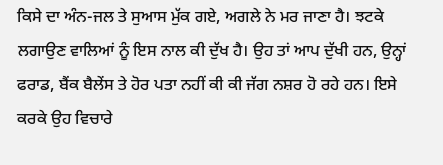ਕਿਸੇ ਦਾ ਅੰਨ-ਜਲ ਤੇ ਸੁਆਸ ਮੁੱਕ ਗਏ, ਅਗਲੇ ਨੇ ਮਰ ਜਾਣਾ ਹੈ। ਝਟਕੇ ਲਗਾਉਣ ਵਾਲਿਆਂ ਨੂੰ ਇਸ ਨਾਲ ਕੀ ਦੁੱਖ ਹੈ। ਉਹ ਤਾਂ ਆਪ ਦੁੱਖੀ ਹਨ, ਉਨ੍ਹਾਂ ਫਰਾਡ, ਬੈਂਕ ਬੈਲੇਂਸ ਤੇ ਹੋਰ ਪਤਾ ਨਹੀਂ ਕੀ ਕੀ ਜੱਗ ਨਸ਼ਰ ਹੋ ਰਹੇ ਹਨ। ਇਸੇ ਕਰਕੇ ਉਹ ਵਿਚਾਰੇ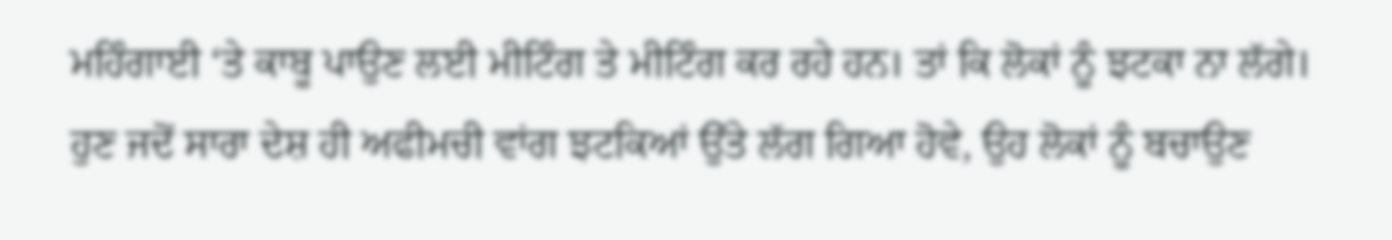ਮਹਿੰਗਾਈ ‘ਤੇ ਕਾਬੂ ਪਾਉਣ ਲਈ ਮੀਟਿੰਗ ਤੇ ਮੀਟਿੰਗ ਕਰ ਰਹੇ ਹਨ। ਤਾਂ ਕਿ ਲੋਕਾਂ ਨੂੰ ਝਟਕਾ ਨਾ ਲੱਗੇ।
ਹੁਣ ਜਦੋਂ ਸਾਰਾ ਦੇਸ਼ ਹੀ ਅਫੀਮਚੀ ਵਾਂਗ ਝਟਕਿਆਂ ਉੱਤੇ ਲੱਗ ਗਿਆ ਹੋਵੇ, ਉਹ ਲੋਕਾਂ ਨੂੰ ਬਚਾਉਣ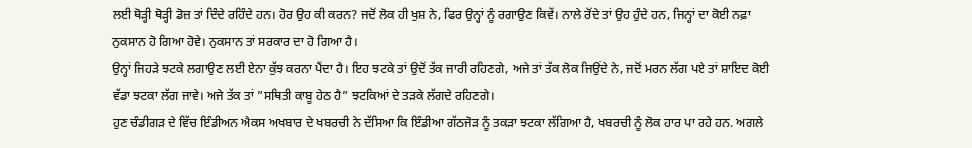ਲਈ ਥੋੜ੍ਹੀ ਥੋੜ੍ਹੀ ਡੋਜ਼ ਤਾਂ ਦਿੰਦੇ ਰਹਿੰਦੇ ਹਨ। ਹੋਰ ਉਹ ਕੀ ਕਰਨ? ਜਦੋਂ ਲੋਕ ਹੀ ਖੁਸ਼ ਨੇ, ਫਿਰ ਉਨ੍ਹਾਂ ਨੂੰ ਰਗਾਉਣ ਕਿਵੇਂ। ਨਾਲੇ ਰੋਂਦੇ ਤਾਂ ਉਹ ਹੁੰਦੇ ਹਨ, ਜਿਨ੍ਹਾਂ ਦਾ ਕੋਈ ਨਫ਼ਾ ਨੁਕਸਾਨ ਹੋ ਗਿਆ ਹੋਵੇ। ਨੁਕਸਾਨ ਤਾਂ ਸਰਕਾਰ ਦਾ ਹੋ ਗਿਆ ਹੈ।
ਉਨ੍ਹਾਂ ਜਿਹੜੇ ਝਟਕੇ ਲਗਾਉਣ ਲਈ ਏਨਾ ਕੁੱਝ ਕਰਨਾ ਪੈਂਦਾ ਹੈ। ਇਹ ਝਟਕੇ ਤਾਂ ਉਦੋਂ ਤੱਕ ਜਾਰੀ ਰਹਿਣਗੇ, ਅਜੇ ਤਾਂ ਤੱਕ ਲੋਕ ਜਿਉਂਦੇ ਨੇ, ਜਦੋਂ ਮਰਨ ਲੱਗ ਪਏ ਤਾਂ ਸ਼ਾਇਦ ਕੋਈ ਵੱਡਾ ਝਟਕਾ ਲੱਗ ਜਾਵੇ। ਅਜੇ ਤੱਕ ਤਾਂ ”ਸਥਿਤੀ ਕਾਬੂ ਹੇਠ ਹੈ” ਝਟਕਿਆਂ ਦੇ ਤੜਕੇ ਲੱਗਦੇ ਰਹਿਣਗੇ।
ਹੁਣ ਚੰਡੀਗੜ ਦੇ ਵਿੱਚ ਇੰਡੀਅਨ ਐਕਸ ਅਖਬਾਰ ਦੇ ਖਬਰਚੀ ਨੇ ਦੱਸਿਆ ਕਿ ਇੰਡੀਆ ਗੱਠਜੋੜ ਨੂੰ ਤਕੜਾ ਝਟਕਾ ਲੱਗਿਆ ਹੈ, ਖਬਰਚੀ ਨੂੰ ਲੋਕ ਹਾਰ ਪਾ ਰਹੇ ਹਨ. ਅਗਲੇ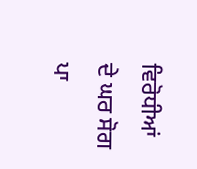ਵਿਰੋਧੀਆਂ ਦੇ ਘਰ ਸੋਗ ਪਾ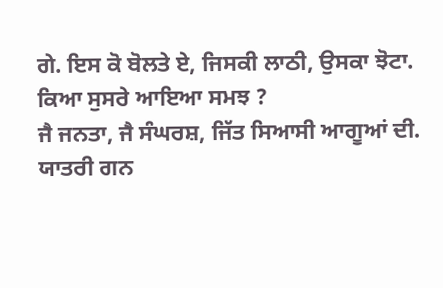ਗੇ. ਇਸ ਕੋ ਬੋਲਤੇ ਏ, ਜਿਸਕੀ ਲਾਠੀ, ਉਸਕਾ ਝੋਟਾ. ਕਿਆ ਸੁਸਰੇ ਆਇਆ ਸਮਝ ?
ਜੈ ਜਨਤਾ, ਜੈ ਸੰਘਰਸ਼, ਜਿੱਤ ਸਿਆਸੀ ਆਗੂਆਂ ਦੀ.
ਯਾਤਰੀ ਗਨ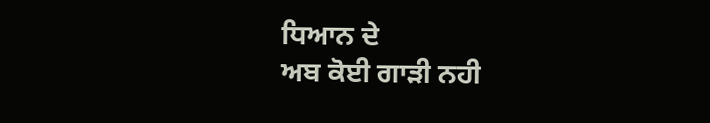ਧਿਆਨ ਦੇ
ਅਬ ਕੋਈ ਗਾੜੀ ਨਹੀ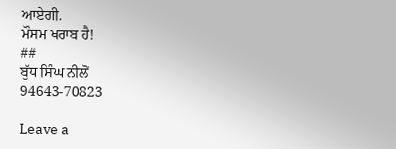ਆਏਗੀ.
ਮੌਸਮ ਖਰਾਬ ਹੈ!
##
ਬੁੱਧ ਸਿੰਘ ਨੀਲੋਂ
94643-70823

Leave a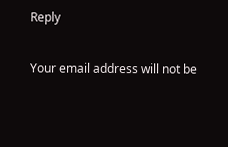Reply

Your email address will not be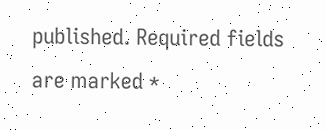published. Required fields are marked *